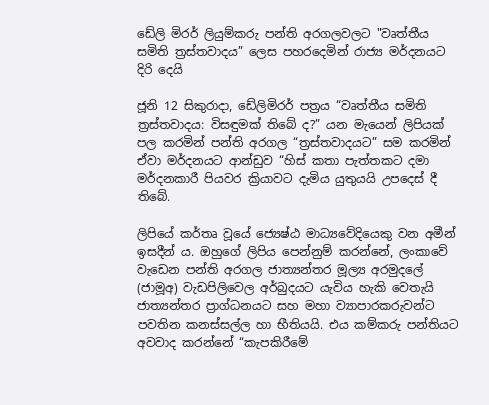ඩේලි මිරර් ලියුම්කරු පන්ති අරගලවලට "වෘත්තීය සමිති ත්‍රස්තවාදය” ලෙස පහරදෙමින් රාජ්‍ය මර්දනයට දිරි දෙයි

ජූනි 12 සිකුරාදා, ඩේලිමිරර් පත්‍රය “වෘත්තීය සමිති ත්‍රස්තවාදය: විසඳුමක් තිබේ ද?” යන මැයෙන් ලිපියක් පල කරමින් පන්ති අරගල “ත්‍රස්තවාදයට” සම කරමින් ඒවා මර්දනයට ආන්ඩුව “හිස් කතා පැත්තකට දමා මර්දනකාරී පියවර ක්‍රියාවට දැමිය යුතුයයි උපදෙස් දී තිබේ.

ලිපියේ කර්තෘ වූයේ ජ්‍යෙෂ්ඨ මාධ්‍යවේදියෙකු වන අමීන් ඉසදීන් ය. ඔහුගේ ලිපිය පෙන්නුම් කරන්නේ, ලංකාවේ වැඩෙන පන්ති අරගල ජාත්‍යන්තර මූල්‍ය අරමුදලේ (ජාමූඅ) වැඩපිලිවෙල අර්බුදයට යැවිය හැකි වෙතැයි ජාත්‍යන්තර ප්‍රාග්ධනයට සහ මහා ව්‍යාපාරකරුවන්ට පවතින කනස්සල්ල හා භීතියයි. එය කම්කරු පන්තියට අවවාද කරන්නේ “කැපකිරීමේ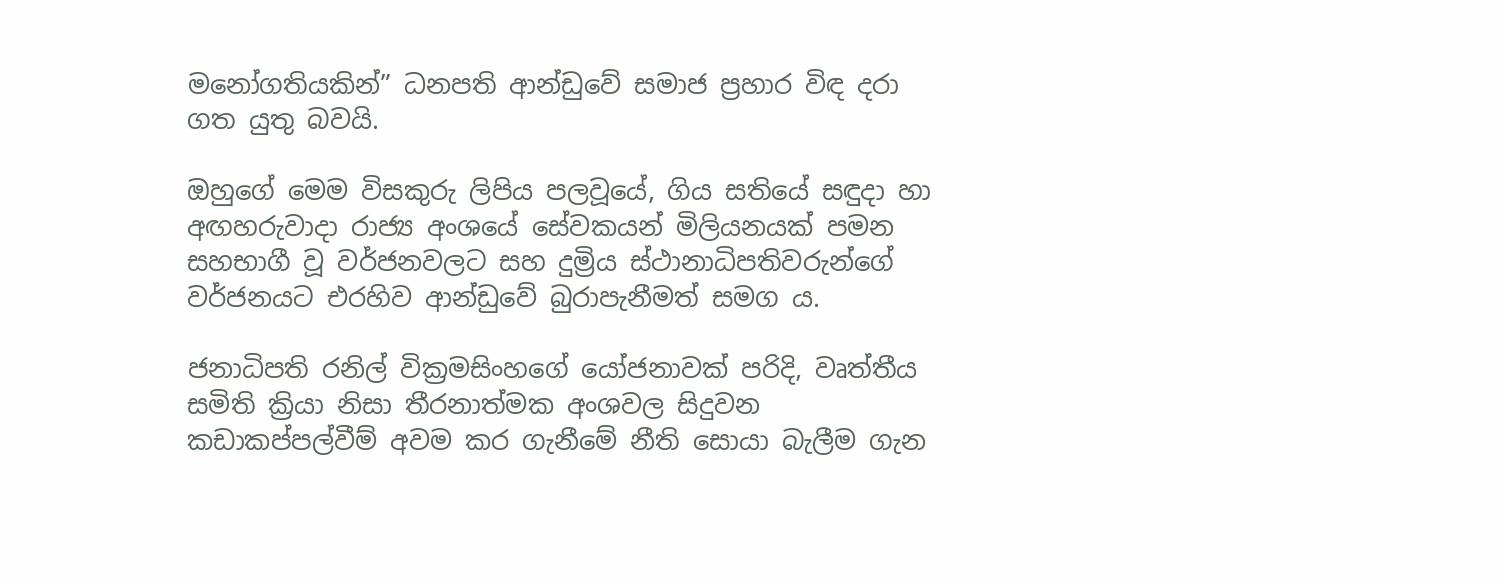මනෝගතියකින්” ධනපති ආන්ඩුවේ සමාජ ප්‍රහාර විඳ දරා ගත යුතු බවයි.

ඔහුගේ මෙම විසකුරු ලිපිය පලවූයේ, ගිය සතියේ සඳුදා හා අඟහරුවාදා රාජ්‍ය අංශයේ සේවකයන් මිලියනයක් පමන සහභාගී වූ වර්ජනවලට සහ දුම්‍රිය ස්ථානාධිපතිවරුන්ගේ වර්ජනයට එරහිව ආන්ඩුවේ බුරාපැනීමත් සමග ය.

ජනාධිපති රනිල් වික්‍රමසිංහගේ යෝජනාවක් පරිදි, වෘත්තීය සමිති ක්‍රියා නිසා තීරනාත්මක අංශවල සිදුවන කඩාකප්පල්වීම් අවම කර ගැනීමේ නීති සොයා බැලීම ගැන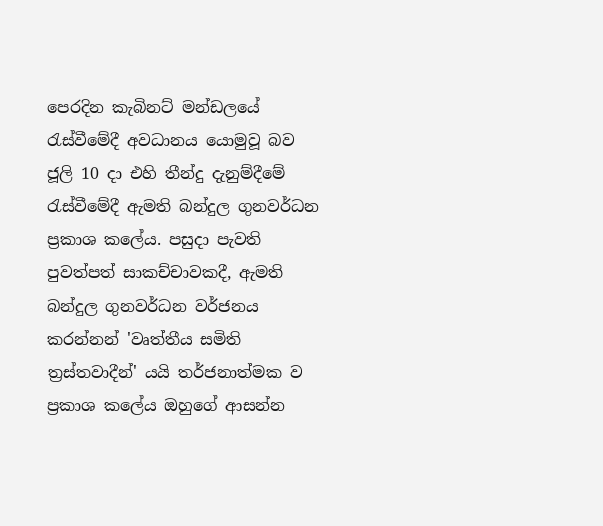පෙරදින කැබිනට් මන්ඩලයේ රැස්වීමේදී අවධානය යොමුවූ බව ජූලි 10 දා එහි තීන්දු දැනුම්දීමේ රැස්වීමේදී ඇමති බන්දුල ගුනවර්ධන ප්‍රකාශ කලේය. පසුදා පැවති පුවත්පත් සාකච්චාවකදී, ඇමති බන්දුල ගුනවර්ධන වර්ජනය කරන්නන් 'වෘත්තීය සමිති ත්‍රස්තවාදීන්' යයි තර්ජනාත්මක ව ප්‍රකාශ කලේය ඔහුගේ ආසන්න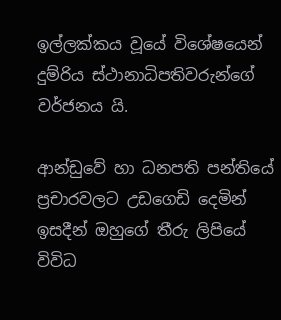ඉල්ලක්කය වූයේ විශේෂයෙන් දුම්රිය ස්ථානාධිපතිවරුන්ගේ වර්ජනය යි.

ආන්ඩුවේ හා ධනපති පන්තියේ ප්‍රචාරවලට උඩගෙඩි දෙමින් ඉසදීන් ඔහුගේ තීරු ලිපියේ විවිධ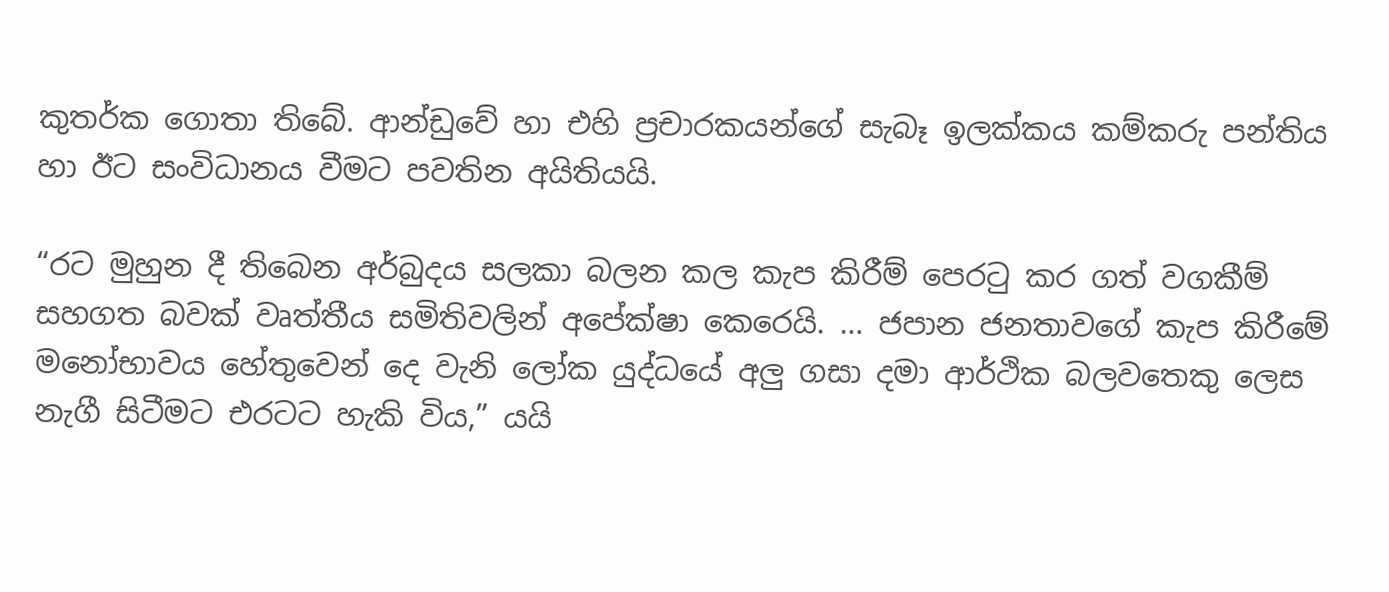කුතර්ක ගොතා තිබේ. ආන්ඩුවේ හා එහි ප්‍රචාරකයන්ගේ සැබෑ ඉලක්කය කම්කරු පන්තිය හා ඊට සංවිධානය වීමට පවතින අයිතියයි.

“රට මුහුන දී තිබෙන අර්බුදය සලකා බලන කල කැප කිරීම් පෙරටු කර ගත් වගකීම් සහගත බවක් වෘත්තීය සමිතිවලින් අපේක්ෂා කෙරෙයි. … ජපාන ජනතාවගේ කැප කිරීමේ මනෝභාවය හේතුවෙන් දෙ වැනි ලෝක යුද්ධයේ අලු ගසා දමා ආර්ථික බලවතෙකු ලෙස නැගී සිටීමට එරටට හැකි විය,” යයි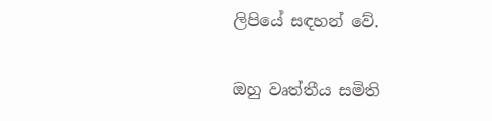ලිපියේ සඳහන් වේ.

ඔහු වෘත්තීය සමිති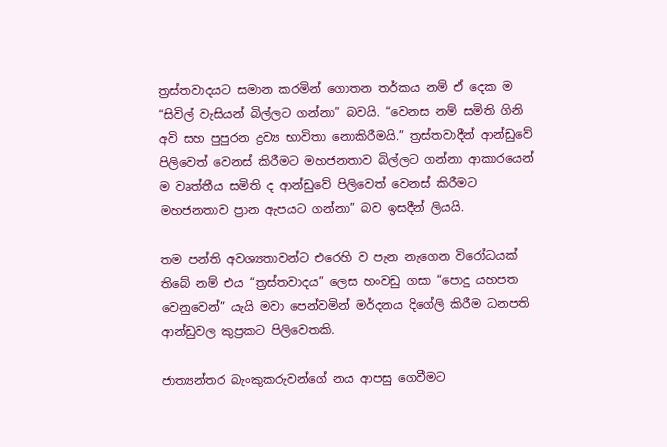ත්‍රස්තවාදයට සමාන කරමින් ගොතන තර්කය නම් ඒ දෙක ම “සිවිල් වැසියන් බිල්ලට ගන්නා” බවයි. “වෙනස නම් සමිති ගිනි අවි සහ පුපුරන ද්‍රව්‍ය භාවිතා නොකිරීමයි.” ත්‍රස්තවාදීන් ආන්ඩුවේ පිලිවෙත් වෙනස් කිරීමට මහජනතාව බිල්ලට ගන්නා ආකාරයෙන් ම වෘත්තීය සමිති ද ආන්ඩුවේ පිලිවෙත් වෙනස් කිරීමට මහජනතාව ප්‍රාන ඇපයට ගන්නා” බව ඉසදීන් ලියයි.

තම පන්ති අවශ්‍යතාවන්ට එරෙහි ව පැන නැගෙන විරෝධයක් තිබේ නම් එය “ත්‍රස්තවාදය” ලෙස හංවඩු ගසා “පොදු යහපත වෙනුවෙන්” යැයි මවා පෙන්වමින් මර්දනය දිගේලි කිරීම ධනපති ආන්ඩුවල කුප්‍රකට පිලිවෙතකි.

ජාත්‍යන්තර බැංකුකරුවන්ගේ නය ආපසු ගෙවීමට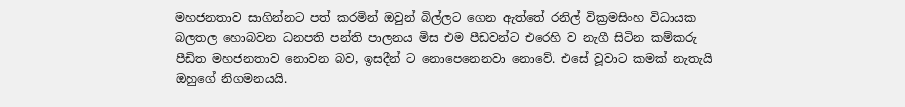මහජනතාව සාගින්නට පත් කරමින් ඔවුන් බිල්ලට ගෙන ඇත්තේ රනිල් වික්‍රමසිංහ විධායක බලතල හොබවන ධනපති පන්ති පාලනය මිස එම පීඩවන්ට එරෙහි ව නැගී සිටින කම්කරු පීඩිත මහජනතාව නොවන බව, ඉසදීන් ට නොපෙනෙනවා නොවේ. එසේ වූවාට කමක් නැතැයි ඔහුගේ නිගමනයයි.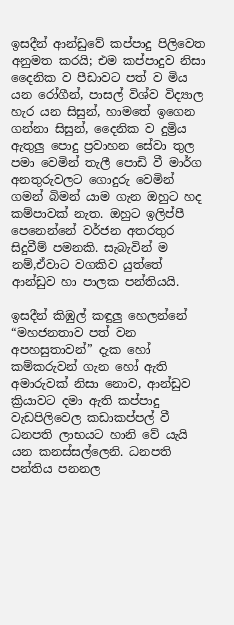ඉසදීන් ආන්ඩුවේ කප්පාදු පිලිවෙත අනුමත කරයි; එම කප්පාදුව නිසා දෛනික ව පීඩාවට පත් ව මිය යන රෝගීන්, පාසල් විශ්ව විද්‍යාල හැර යන සිසුන්, හාමතේ ඉගෙන ගන්නා සිසුන්, දෛනික ව දුම්‍රිය ඇතුලු පොදු ප්‍රවාහන සේවා තුල පමා වෙමින් තැලී පොඩි වී මාර්ග අනතුරුවලට ගොදුරු වෙමින් ගමන් බිමන් යාම ගැන ඔහුට හද කම්පාවක් නැත. ඔහුට ඉලිප්පී පෙනෙන්නේ වර්ජන අතරතුර සිදුවීම් පමනකි. සැබැවින් ම නම්,ඒවාට වගකිව යුත්තේ ආන්ඩුව හා පාලක පන්තියයි.

ඉසදීන් කිඹුල් කඳුලු හෙලන්නේ “මහජනතාව පත් වන අපහසුතාවන්” දැක හෝ කම්කරුවන් ගැන හෝ ඇති අමාරුවක් නිසා නොව, ආන්ඩුව ක්‍රියාවට දමා ඇති කප්පාදු වැඩපිලිවෙල කඩාකප්පල් වී ධනපති ලාභයට හානි වේ යැයි යන කනස්සල්ලෙනි. ධනපති පන්තිය පනනල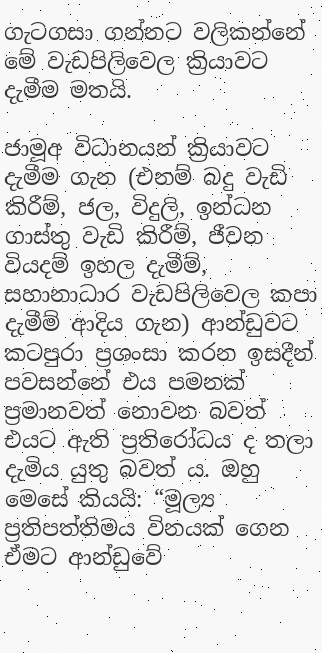ගැටගසා ගන්නට වලිකන්නේ මේ වැඩපිලිවෙල ක්‍රියාවට දැමීම මතයි.

ජාමූඅ විධානයන් ක්‍රියාවට දැමීම ගැන (එනම් බදු වැඩි කිරීම්, ජල, විදුලි, ඉන්ධන ගාස්තු වැඩි කිරීම්, ජීවන වියදම් ඉහල දැමීම්, සහානාධාර වැඩපිලිවෙල කපා දැමීම් ආදිය ගැන) ආන්ඩුවට කටපුරා ප්‍රශංසා කරන ඉසදීන් පවසන්නේ එය පමනක් ප්‍රමානවත් නොවන බවත් එයට ඇති ප්‍රතිරෝධය ද තලා දැමිය යුතු බවත් ය. ඔහු මෙසේ කියයි: “මූල්‍ය ප්‍රතිපත්තිමය විනයක් ගෙන ඒමට ආන්ඩුවේ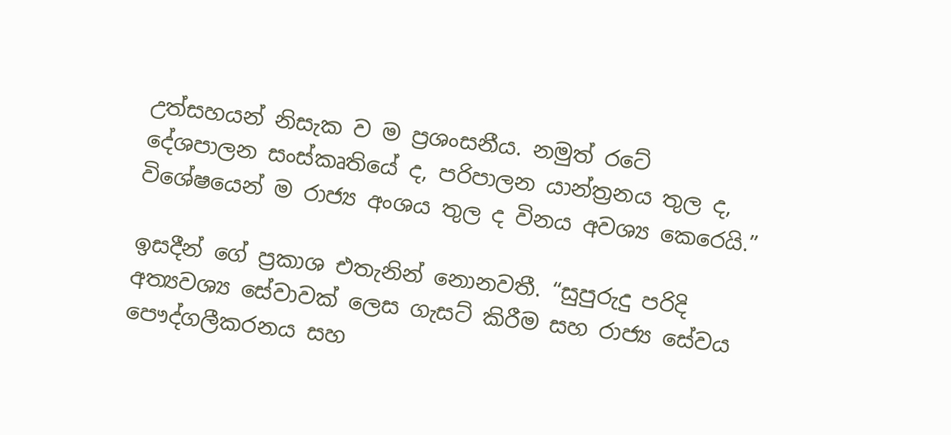උත්සහයන් නිසැක ව ම ප්‍රශංසනීය. නමුත් රටේ දේශපාලන සංස්කෘතියේ ද, පරිපාලන යාන්ත්‍රනය තුල ද, විශේෂයෙන් ම රාජ්‍ය අංශය තුල ද විනය අවශ්‍ය කෙරෙයි.”

ඉසදීන් ගේ ප්‍රකාශ එතැනින් නොනවතී. “සුපුරුදු පරිදි අත්‍යවශ්‍ය සේවාවක් ලෙස ගැසට් කිරීම සහ රාජ්‍ය සේවය පෞද්ගලීකරනය සහ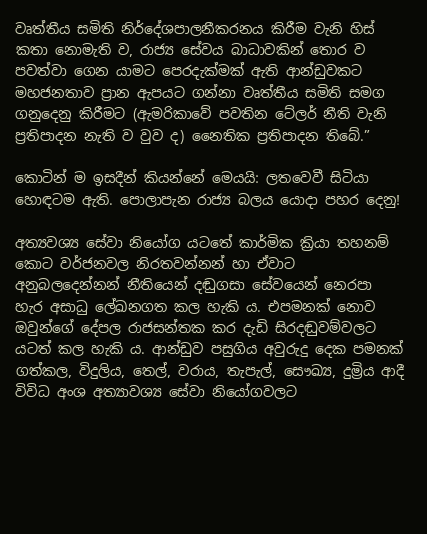වෘත්තීය සමිති නිර්දේශපාලනීකරනය කිරීම වැනි හිස් කතා නොමැති ව, රාජ්‍ය සේවය බාධාවකින් තොර ව පවත්වා ගෙන යාමට පෙරදැක්මක් ඇති ආන්ඩුවකට මහජනතාව ප්‍රාන ඇපයට ගන්නා වෘත්තීය සමිති සමග ගනුදෙනු කිරීමට (ඇමරිකාවේ පවතින ටේලර් නීති වැනි ප්‍රතිපාදන නැති ව වුව ද) නෛතික ප්‍රතිපාදන තිබේ.”

කොටින් ම ඉසදීන් කියන්නේ මෙයයි: ලතවෙවී සිටියා හොඳටම ඇති. පොලාපැන රාජ්‍ය බලය යොදා පහර දෙනු!

අත්‍යවශ්‍ය සේවා නියෝග යටතේ කාර්මික ක්‍රියා තහනම් කොට වර්ජනවල නිරතවන්නන් හා ඒවාට අනුබලදෙන්නන් නීතියෙන් දඬුගසා සේවයෙන් නෙරපා හැර අසාධු ලේඛනගත කල හැකි ය. එපමනක් නොව ඔවුන්ගේ දේපල රාජසන්තක කර දැඩි සිරදඬුවම්වලට යටත් කල හැකි ය. ආන්ඩුව පසුගිය අවුරුදු දෙක පමනක් ගත්කල, විදුලිය, තෙල්, වරාය, තැපැල්, සෞඛ්‍ය, දුම්‍රිය ආදී විවිධ අංශ අත්‍යාවශ්‍ය සේවා නියෝගවලට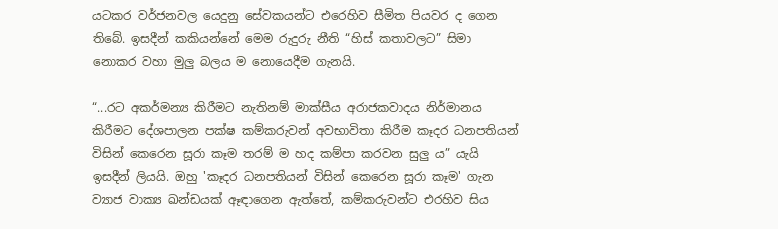යටකර වර්ජනවල යෙදුනු සේවකයන්ට එරෙහිව සීමිත පියවර ද ගෙන තිබේ. ඉසදීන් කකියන්නේ මෙම රුදුරු නීති “හිස් කතාවලට” සිමා නොකර වහා මුලු බලය ම නොයෙදීම ගැනයි.

“...රට අකර්මන්‍ය කිරීමට නැතිනම් මාක්සීය අරාජකවාදය නිර්මානය කිරීමට දේශපාලන පක්ෂ කම්කරුවන් අවභාවිතා කිරීම කෑදර ධනපතියන් විසින් කෙරෙන සූරා කෑම තරම් ම හද කම්පා කරවන සුලු ය” යැයි ඉසදීන් ලියයි. ඔහු 'කෑදර ධනපතියන් විසින් කෙරෙන සූරා කෑම' ගැන ව්‍යාජ වාක්‍ය ඛන්ඩයක් ඈඳාගෙන ඇත්තේ, කම්කරුවන්ට එරහිව සිය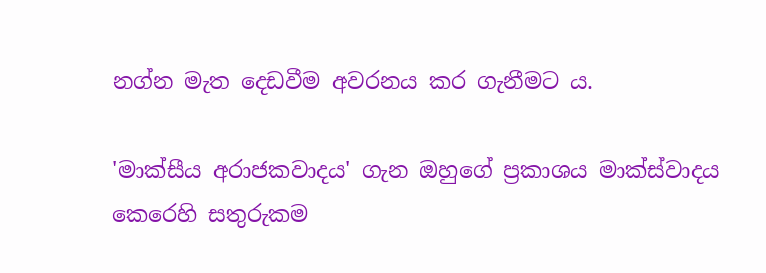නග්න මැත දෙඩවීම අවරනය කර ගැනීමට ය.

'මාක්සීය අරාජකවාදය' ගැන ඔහුගේ ප්‍රකාශය මාක්ස්වාදය කෙරෙහි සතුරුකම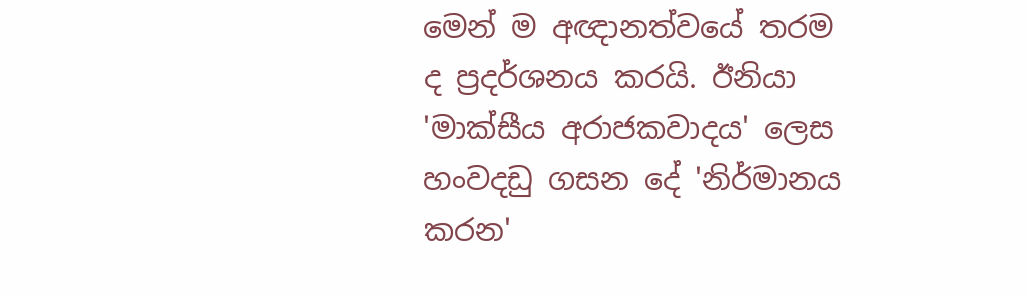මෙන් ම අඥානත්වයේ තරම ද ප්‍රදර්ශනය කරයි. ඊනියා 'මාක්සීය අරාජකවාදය' ලෙස හංවදඩු ගසන දේ 'නිර්මානය කරන'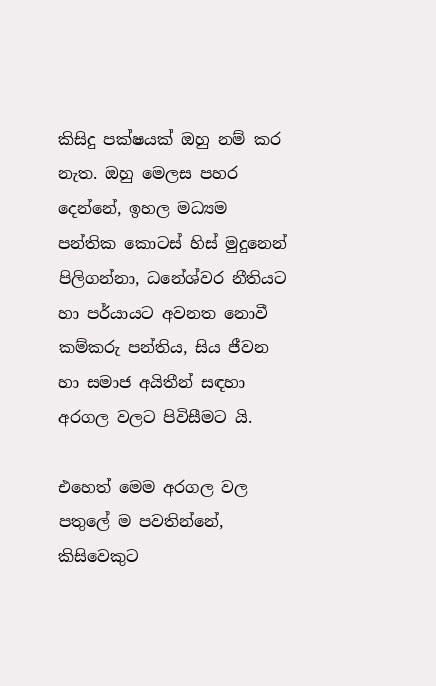කිසිදු පක්ෂයක් ඔහු නම් කර නැත. ඔහු මෙලස පහර දෙන්නේ, ඉහල මධ්‍යම පන්තික කොටස් හිස් මුදුනෙන් පිලිගන්නා, ධනේශ්වර නීතියට හා පර්යායට අවනත නොවී කම්කරු පන්තිය, සිය ජීවන හා සමාජ අයිතීන් සඳහා අරගල වලට පිවිසීමට යි.

එහෙත් මෙම අරගල වල පතුලේ ම පවතින්නේ, කිසිවෙකුට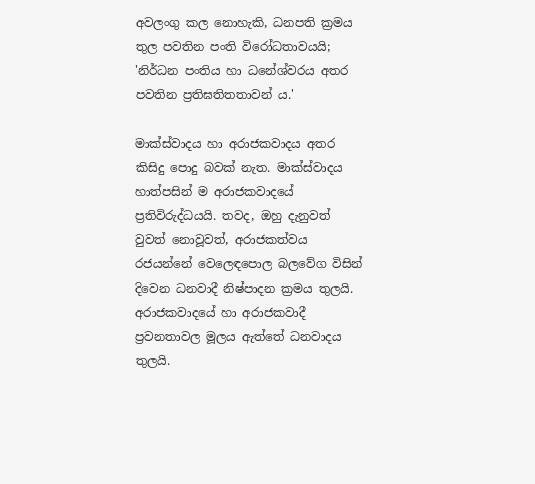අවලංගු කල නොහැකි, ධනපති ක්‍රමය තුල පවතින පංති විරෝධතාවයයි; 'නිර්ධන පංතිය හා ධනේශ්වරය අතර පවතින ප්‍රතිඝතිතතාවන් ය.'

මාක්ස්වාදය හා අරාජකවාදය අතර කිසිදු පොදු බවක් නැත. මාක්ස්වාදය හාත්පසින් ම අරාජකවාදයේ ප්‍රතිවිරුද්ධයයි. තවද, ඔහු දැනුවත් වුවත් නොවූවත්, අරාජකත්වය රජයන්නේ වෙලෙඳපොල බලවේග විසින් දිවෙන ධනවාදී නිෂ්පාදන ක්‍රමය තුලයි. අරාජකවාදයේ හා අරාජකවාදී ප්‍රවනතාවල මූලය ඇත්තේ ධනවාදය තුලයි.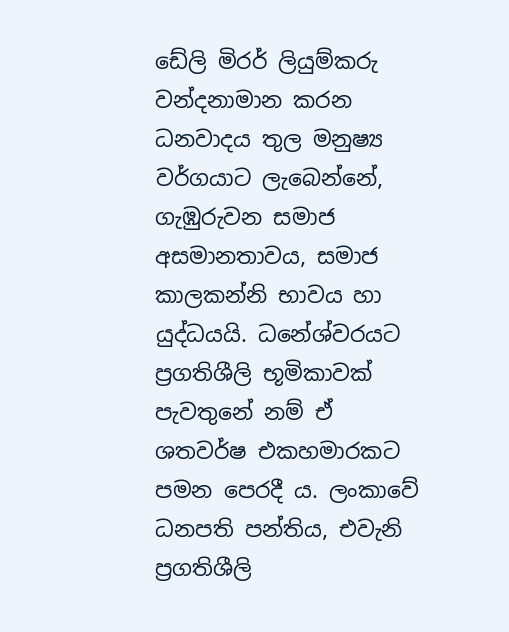ඩේලි මිරර් ලියුම්කරු වන්දනාමාන කරන ධනවාදය තුල මනුෂ්‍ය වර්ගයාට ලැබෙන්නේ, ගැඹුරුවන සමාජ අසමානතාවය, සමාජ කාලකන්නි භාවය හා යුද්ධයයි. ධනේශ්වරයට ප්‍රගතිශීලි භූමිකාවක් පැවතුනේ නම් ඒ ශතවර්ෂ එකහමාරකට පමන පෙරදී ය. ලංකාවේ ධනපති පන්තිය, එවැනි ප්‍රගතිශීලි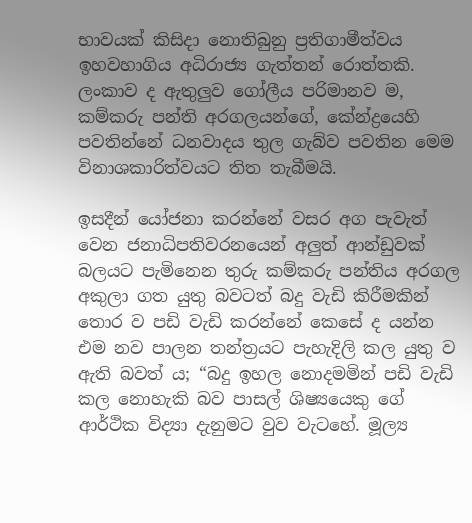භාවයක් කිසිදා නොතිබුනු ප්‍රතිගාමීත්වය ඉහවහාගිය අධිරාජ්‍ය ගැත්තන් රොත්තකි. ලංකාව ද ඇතුලුව ගෝලීය පරිමානව ම, කම්කරු පන්ති අරගලයන්ගේ, කේන්ද්‍රයෙහි පවතින්නේ ධනවාදය තුල ගැබ්ව පවතින මෙම විනාශකාරිත්වයට තිත තැබීමයි.

ඉසදීන් යෝජනා කරන්නේ වසර අග පැවැත් වෙන ජනාධිපතිවරනයෙන් අලුත් ආන්ඩුවක් බලයට පැමිනෙන තුරු කම්කරු පන්තිය අරගල අකුලා ගත යුතු බවටත් බදු වැඩි කිරීමකින් තොර ව පඩි වැඩි කරන්නේ කෙසේ ද යන්න එම නව පාලන තන්ත්‍රයට පැහැදිලි කල යුතු ව ඇති බවත් ය; “බදු ඉහල නොදමමින් පඩි වැඩි කල නොහැකි බව පාසල් ශිෂ්‍යයෙකු ගේ ආර්ථික විද්‍යා දැනුමට වුව වැටහේ. මූල්‍ය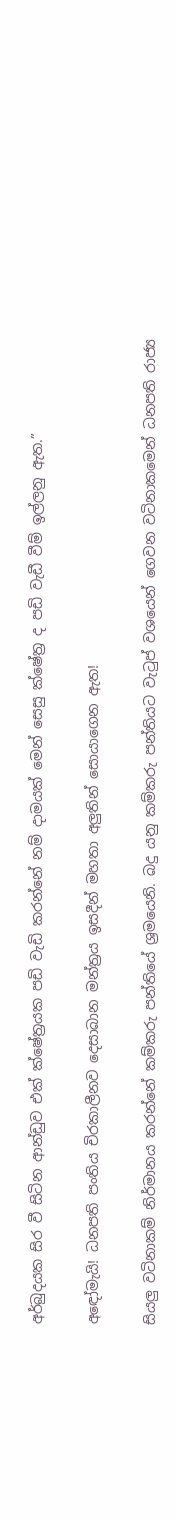අර්බුදයක සිර වී සිටින ආන්ඩුව එක් ක්ෂේත්‍රයක පඩි වැඩි කරන්නේ නම් දාමයක් මෙන් සෙසු ක්ෂේත්‍ර ද පඩි වැඩී වීම් ඉල්ලනු ඇත.”

අඳෝමැයි! ධනපති පංතිය චිරකාලීනව දෙසාබාන මන්ත්‍රය ඉසදීන් මහතා අලුතින් සොයාගෙන ඇත!

සියලු වටිනාකම් නිර්මානය කරන්නේ කම්කරු පන්තියේ ශ්‍රමයෙනි. බදු යනු කම්කරු පන්තියට වැටුප් වශයෙන් ගෙවන වටිනාකමෙන් ධනපති රාජ්‍ය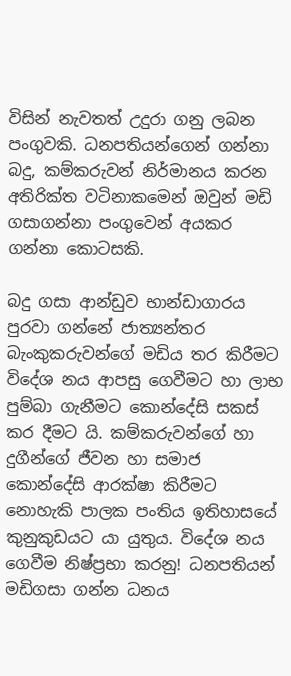විසින් නැවතත් උදුරා ගනු ලබන පංගුවකි. ධනපතියන්ගෙන් ගන්නා බදු, කම්කරුවන් නිර්මානය කරන අතිරික්ත වටිනාකමෙන් ඔවුන් මඩි ගසාගන්නා පංගුවෙන් අයකර ගන්නා කොටසකි.

බදු ගසා ආන්ඩුව භාන්ඩාගාරය පුරවා ගන්නේ ජාත්‍යන්තර බැංකුකරුවන්ගේ මඩිය තර කිරීමට විදේශ නය ආපසු ගෙවීමට හා ලාභ පුම්බා ගැනීමට කොන්දේසි සකස් කර දීමට යි. කම්කරුවන්ගේ හා දුගීන්ගේ ජීවන හා සමාජ කොන්දේසි ආරක්ෂා කිරීමට නොහැකි පාලක පංතිය ඉතිහාසයේ කුනුකුඩයට යා යුතුය. විදේශ නය ගෙවීම නිෂ්ප්‍රභා කරනු! ධනපතියන් මඩිගසා ගන්න ධනය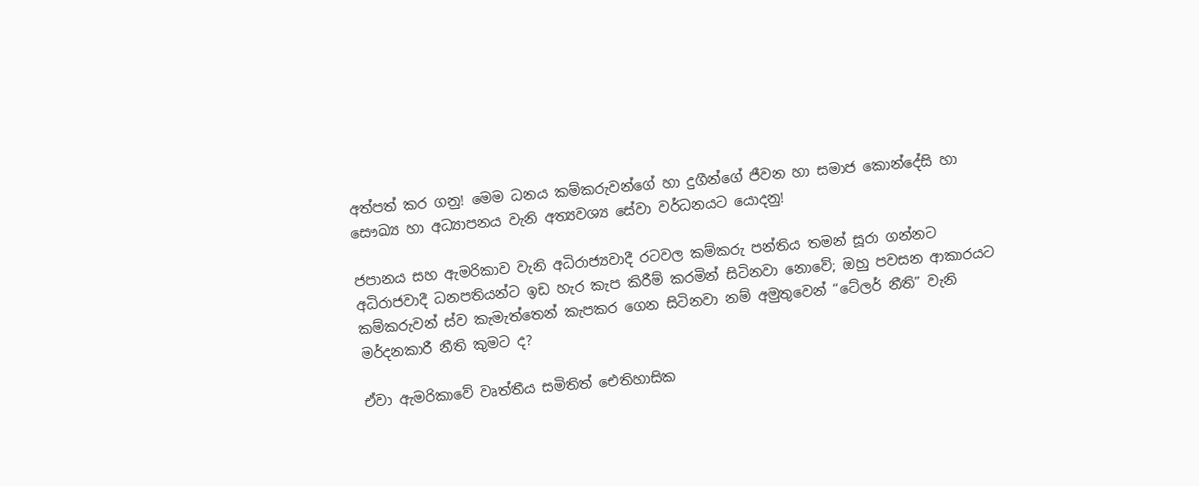අත්පත් කර ගනු! මෙම ධනය කම්කරුවන්ගේ හා දුගීන්ගේ ජීවන හා සමාජ කොන්දේසි හා සෞඛ්‍ය හා අධ්‍යාපනය වැනි අත්‍යවශ්‍ය සේවා වර්ධනයට යොදනු!

ජපානය සහ ඇමරිකාව වැනි අධිරාජ්‍යවාදී රටවල කම්කරු පන්තිය තමන් සූරා ගන්නට අධිරාජවාදී ධනපතියන්ට ඉඩ හැර කැප කිරීම් කරමින් සිටිනවා නොවේ; ඔහු පවසන ආකාරයට කම්කරුවන් ස්ව කැමැත්තෙන් කැපකර ගෙන සිටිනවා නම් අමුතුවෙන් “ටේලර් නීති” වැනි මර්දනකාරී නීති කුමට ද?

ඒවා ඇමරිකාවේ වෘත්තීය සමිතිත් ඓතිහාසික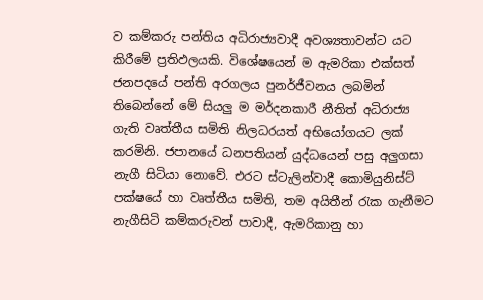ව කම්කරු පන්තිය අධිරාජ්‍යවාදී අවශ්‍යතාවන්ට යට කිරීමේ ප්‍රතිඵලයකි. විශේෂයෙන් ම ඇමරිකා එක්සත් ජනපදයේ පන්ති අරගලය පුනර්ජීවනය ලබමින් තිබෙන්නේ මේ සියලු ම මර්දනකාරී නීතිත් අධිරාජ්‍ය ගැති වෘත්තීය සමිති නිලධරයත් අභියෝගයට ලක් කරමිනි. ජපානයේ ධනපතියන් යුද්ධයෙන් පසු අලුගසා නැගී සිටියා නොවේ. එරට ස්ටැලින්වාදී කොමියුනිස්ට් පක්ෂයේ හා වෘත්තීය සමිති, තම අයිතීන් රැක ගැනීමට නැගීසිටි කම්කරුවන් පාවාදී, ඇමරිකානු හා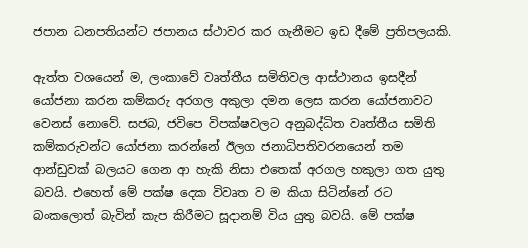ජපාන ධනපතියන්ට ජපානය ස්ථාවර කර ගැනීමට ඉඩ දීමේ ප්‍රතිපලයකි.

ඇත්ත වශයෙන් ම, ලංකාවේ වෘත්තීය සමිතිවල ආස්ථානය ඉසදීන් යෝජනා කරන කම්කරු අරගල අකුලා දමන ලෙස කරන යෝජනාවට වෙනස් නොවේ. සජබ, ජවිපෙ විපක්ෂවලට අනුබද්ධිත වෘත්තීය සමිති කම්කරුවන්ට යෝජනා කරන්නේ ඊලග ජනාධිපතිවරනයෙන් තම ආන්ඩුවක් බලයට ගෙන ආ හැකි නිසා එතෙක් අරගල හකුලා ගත යුතු බවයි. එහෙත් මේ පක්ෂ දෙක විවෘත ව ම කියා සිටින්නේ රට බංකලොත් බැවින් කැප කිරීමට සූදානම් විය යුතු බවයි. මේ පක්ෂ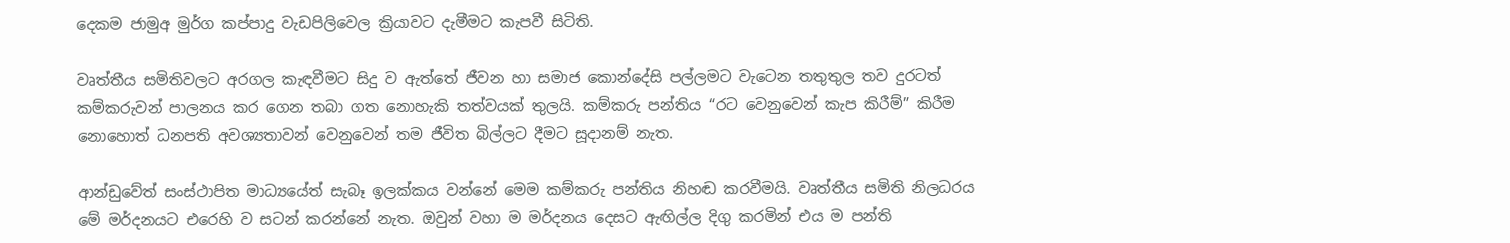දෙකම ජාමුඅ මුර්ග කප්පාදු වැඩපිලිවෙල ක්‍රියාවට දැමීමට කැපවී සිටිති.

වෘත්තීය සමිතිවලට අරගල කැඳවීමට සිදු ව ඇත්තේ ජීවන හා සමාජ කොන්දේසි පල්ලමට වැටෙන තතුතුල තව දුරටත් කම්කරුවන් පාලනය කර ගෙන තබා ගත නොහැකි තත්වයක් තුලයි. කම්කරු පන්තිය “රට වෙනුවෙන් කැප කිරීම්” කිරීම නොහොත් ධනපති අවශ්‍යතාවන් වෙනුවෙන් තම ජීවිත බිල්ලට දීමට සූදානම් නැත.

ආන්ඩුවේත් සංස්ථාපිත මාධ්‍යයේත් සැබෑ ඉලක්කය වන්නේ මෙම කම්කරු පන්තිය නිහඬ කරවීමයි. වෘත්තීය සමිති නිලධරය මේ මර්දනයට එරෙහි ව සටන් කරන්නේ නැත. ඔවුන් වහා ම මර්දනය දෙසට ඇඟිල්ල දිගු කරමින් එය ම පන්ති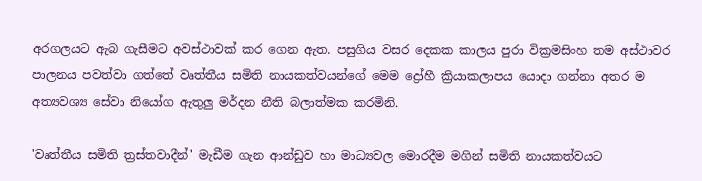අරගලයට ඇබ ගැසීමට අවස්ථාවක් කර ගෙන ඇත. පසුගිය වසර දෙකක කාලය පුරා වික්‍රමසිංහ තම අස්ථාවර පාලනය පවත්වා ගත්තේ වෘත්තීය සමිති නායකත්වයන්ගේ මෙම ද්‍රෝහී ක්‍රියාකලාපය යොදා ගන්නා අතර ම අත්‍යවශ්‍ය සේවා නියෝග ඇතුලු මර්දන නීති බලාත්මක කරමිනි.

'වෘත්තීය සමිති ත්‍රස්තවාදීන්' මැඩීම ගැන ආන්ඩුව හා මාධ්‍යවල මොරදීම මගින් සමිති නායකත්වයට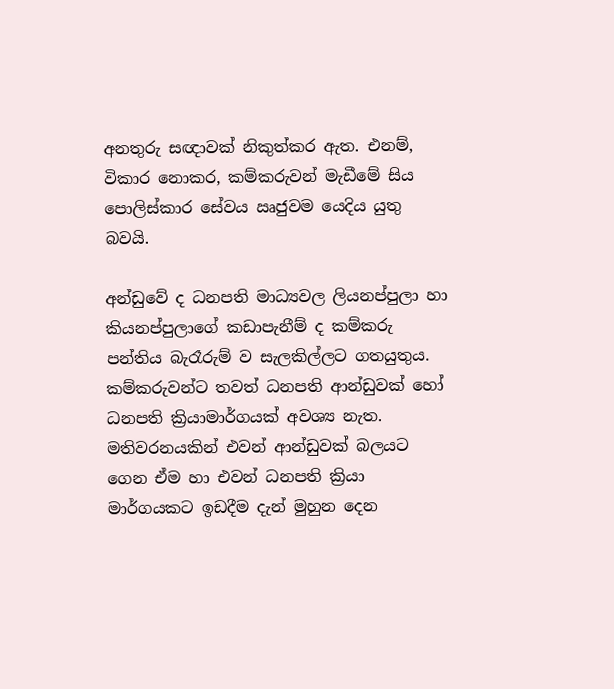අනතුරු සඥාවක් නිකුත්කර ඇත. එනම්, විකාර නොකර, කම්කරුවන් මැඩීමේ සිය පොලිස්කාර සේවය ඍජුවම යෙදිය යුතු බවයි.

අන්ඩුවේ ද ධනපති මාධ්‍යවල ලියනප්පුලා හා කියනප්පුලාගේ කඩාපැනීම් ද කම්කරු පන්තිය බැරෑරුම් ව සැලකිල්ලට ගතයුතුය. කම්කරුවන්ට තවත් ධනපති ආන්ඩුවක් හෝ ධනපති ක්‍රියාමාර්ගයක් අවශ්‍ය නැත. මතිවරනයකින් එවන් ආන්ඩුවක් බලයට ගෙන ඒම හා එවන් ධනපති ක්‍රියා මාර්ගයකට ඉඩදීම දැන් මුහුන දෙන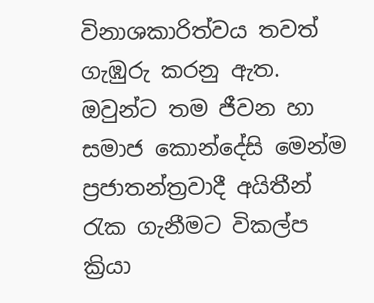විනාශකාරිත්වය තවත් ගැඹුරු කරනු ඇත. ඔවුන්ට තම ජීවන හා සමාජ කොන්දේසි මෙන්ම ප්‍රජාතන්ත්‍රවාදී අයිතීන් රැක ගැනීමට විකල්ප ක්‍රියා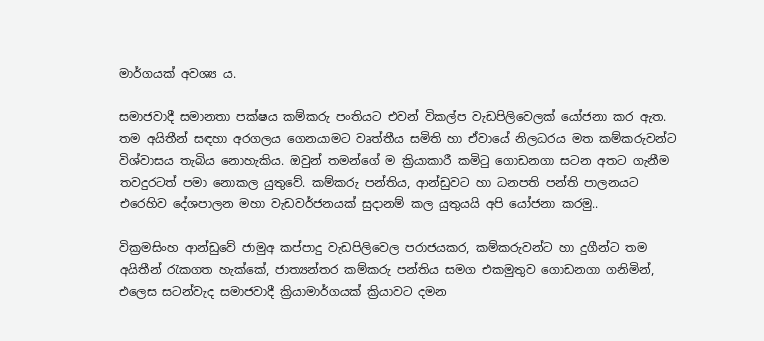මාර්ගයක් අවශ්‍ය ය.

සමාජවාදී සමානතා පක්ෂය කම්කරු පංතියට එවන් විකල්ප වැඩපිලිවෙලක් යෝජනා කර ඇත. තම අයිතීන් සඳහා අරගලය ගෙනයාමට වෘත්තීය සමිති හා ඒවායේ නිලධරය මත කම්කරුවන්ට විශ්වාසය තැබිය නොහැකිය. ඔවුන් තමන්ගේ ම ක්‍රියාකාරී කමිටු ගොඩනගා සටන අතට ගැනීම තවදුරටත් පමා නොකල යුතුවේ. කම්කරු පන්තිය, ආන්ඩුවට හා ධනපති පන්ති පාලනයට එරෙහිව දේශපාලන මහා වැඩවර්ජනයක් සුදානම් කල යුතුයයි අපි යෝජනා කරමු..

වික්‍රමසිංහ ආන්ඩුවේ ජාමුඅ කප්පාදු වැඩපිලිවෙල පරාජයකර, කම්කරුවන්ට හා දුගීන්ට තම අයිතීන් රැකගත හැක්කේ, ජාත්‍යන්තර කම්කරු පන්තිය සමග එකමුතුව ගොඩනගා ගනිමින්, එලෙස සටන්වැද සමාජවාදී ක්‍රියාමාර්ගයක් ක්‍රියාවට දමන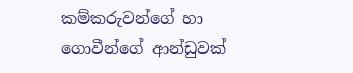කම්කරුවන්ගේ හා ගොවීන්ගේ ආන්ඩුවක්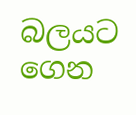බලයට ගෙන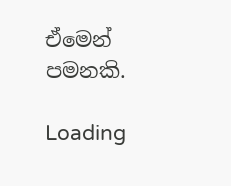ඒමෙන් පමනකි.

Loading